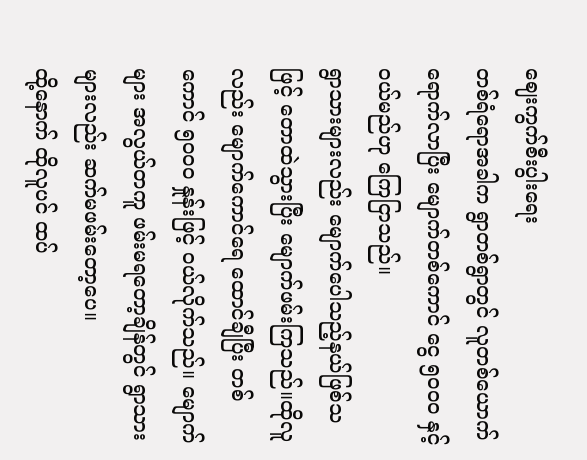ဈေးကွက်စီးပွါးရေး
တစ်ရံရောအခါက ရွာတစ်ရွာတွင် လူတစ်ယောက်ရောက်လာပြီး မျောက်တစ်ကောင် ငွေ ၅၀၀၀ နှင့် ဝယ်မည်ဟု ကြေငြာသည်။
ရွာသားများလည်း မျောက်ပေါသည့်နယ်ဖြစ်သဖြင့် တောထဲသွားပြီး မျောက်ဖမ်းကြသည်။ထိုလူလည်း မျောက်ကောင်ရေ ထောင်ချီပြီး တစ်ကောင် ၅၀၀၀ နှုန်းဖြင့် ဝယ်လိုက်သည်။ မျောက်များ အလွယ်တကူ ဖမ်းမရတော့ချိန်တွင် ရွာသားများလည်း ဆက်မဖမ်းတော့ပေ။
ထို့နောက် ထိုလူပင် ထပ်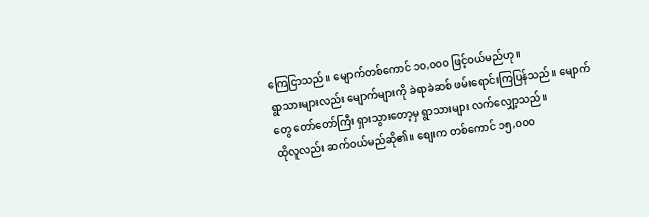ကြေငြာသည်။ မျောက်တစ်ကောင် ၁၀,၀၀၀ ဖြင့်ဝယ်မည်ဟု။
ရွာသားများလည်း မျောက်များကို ခဲရာခဲဆစ် ဖမ်းရောင်းကြပြန်သည်။ မျောက်တွေ တော်တော်ကြီး ရှားသွားတော့မှ ရွာသားများ လက်လျှော့သည်။
ထိုလူလည်း ဆက်ဝယ်မည်ဆို၏။ စျေးက တစ်ကောင် ၁၅,၀၀၀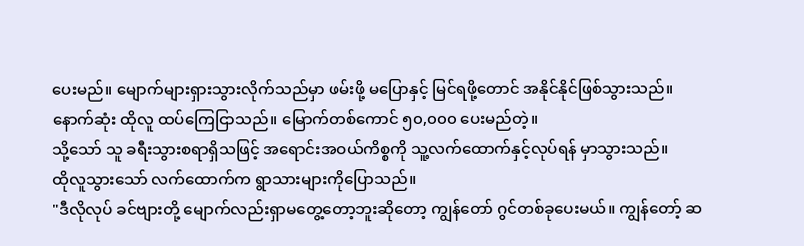ပေးမည်။ မျောက်များရှားသွားလိုက်သည်မှာ ဖမ်းဖို့ မပြောနှင့် မြင်ရဖို့တောင် အနိုင်နိုင်ဖြစ်သွားသည်။
နောက်ဆုံး ထိုလူ ထပ်ကြေငြာသည်။ မြောက်တစ်ကောင် ၅၀,၀၀၀ ပေးမည်တဲ့။
သို့သော် သူ ခရီးသွားစရာရှိသဖြင့် အရောင်းအဝယ်ကိစ္စကို သူ့လက်ထောက်နှင့်လုပ်ရန် မှာသွားသည်။
ထိုလူသွားသော် လက်ထောက်က ရွာသားများကိုပြောသည်။
"ဒီလိုလုပ် ခင်ဗျားတို့ မျောက်လည်းရှာမတွေ့တော့ဘူးဆိုတော့ ကျွန်တော် ဂွင်တစ်ခုပေးမယ်။ ကျွန်တော့် ဆ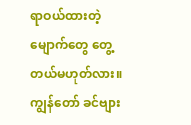ရာဝယ်ထားတဲ့မျောက်တွေ တွေ့တယ်မဟုတ်လား။ ကျွန်တော် ခင်ဗျား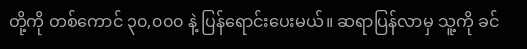တို့ကို တစ်ကောင် ၃၀,၀၀၀ နဲ့ ပြန်ရောင်းပေးမယ်။ ဆရာပြန်လာမှ သူ့ကို ခင်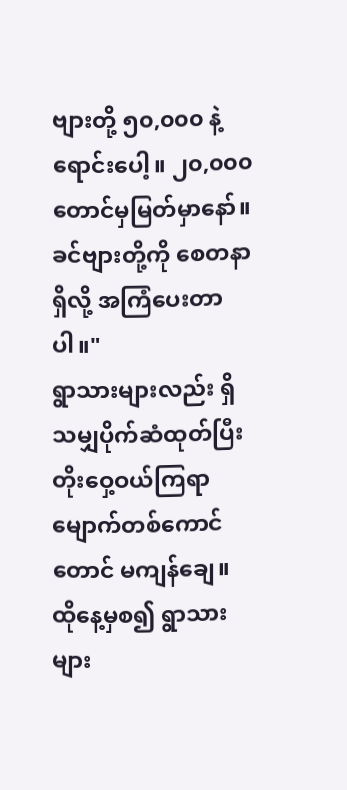ဗျားတို့ ၅၀,၀၀၀ နဲ့ရောင်းပေါ့။ ၂၀,၀၀၀ တောင်မှမြတ်မှာနော်။ ခင်ဗျားတို့ကို စေတနာရှိလို့ အကြံပေးတာပါ။"
ရွာသားများလည်း ရှိသမျှပိုက်ဆံထုတ်ပြီး တိုးဝှေ့ဝယ်ကြရာ မျောက်တစ်ကောင်တောင် မကျန်ချေ။
ထိုနေ့မှစ၍ ရွာသားများ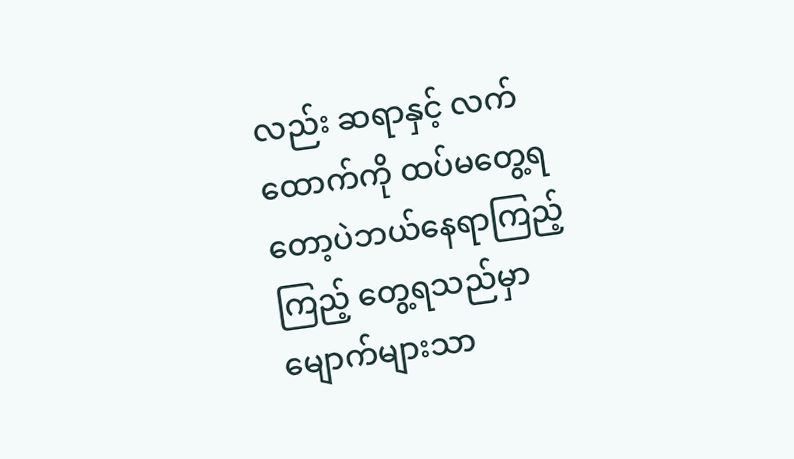လည်း ဆရာနှင့် လက်ထောက်ကို ထပ်မတွေ့ရတော့ပဲဘယ်နေရာကြည့်ကြည့် တွေ့ရသည်မှာ မျောက်များသာ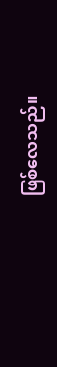ဖြစ်လေသည်။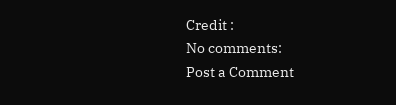Credit :
No comments:
Post a Comment